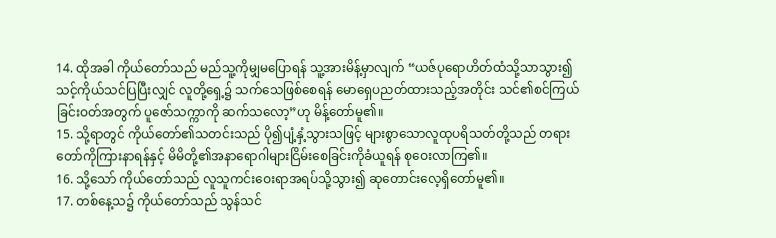14. ထိုအခါ ကိုယ်တော်သည် မည်သူ့ကိုမျှမပြောရန် သူ့အားမိန့်မှာလျက် “ယဇ်ပုရောဟိတ်ထံသို့သာသွား၍ သင့်ကိုယ်သင်ပြပြီးလျှင် လူတို့ရှေ့၌ သက်သေဖြစ်စေရန် မောရှေပညတ်ထားသည့်အတိုင်း သင်၏စင်ကြယ်ခြင်းဝတ်အတွက် ပူဇော်သက္ကာကို ဆက်သလော့”ဟု မိန့်တော်မူ၏။
15. သို့ရာတွင် ကိုယ်တော်၏သတင်းသည် ပို၍ပျံ့နှံ့သွားသဖြင့် များစွာသောလူထုပရိသတ်တို့သည် တရားတော်ကိုကြားနာရန်နှင့် မိမိတို့၏အနာရောဂါများငြိမ်းစေခြင်းကိုခံယူရန် စုဝေးလာကြ၏။
16. သို့သော် ကိုယ်တော်သည် လူသူကင်းဝေးရာအရပ်သို့သွား၍ ဆုတောင်းလေ့ရှိတော်မူ၏။
17. တစ်နေ့သ၌ ကိုယ်တော်သည် သွန်သင်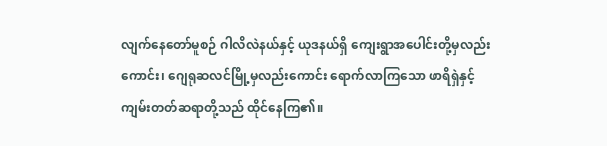လျက်နေတော်မူစဉ် ဂါလိလဲနယ်နှင့် ယုဒနယ်ရှိ ကျေးရွာအပေါင်းတို့မှလည်းကောင်း၊ ဂျေရုဆလင်မြို့မှလည်းကောင်း ရောက်လာကြသော ဖာရိရှဲနှင့်ကျမ်းတတ်ဆရာတို့သည် ထိုင်နေကြ၏။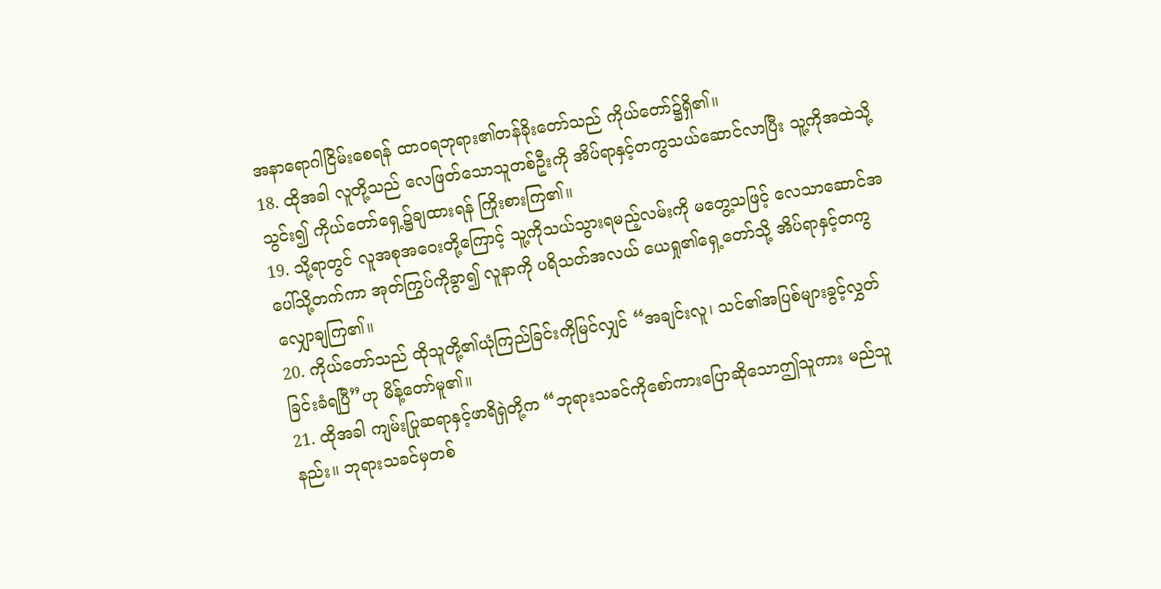အနာရောဂါငြိမ်းစေရန် ထာဝရဘုရား၏တန်ခိုးတော်သည် ကိုယ်တော်၌ရှိ၏။
18. ထိုအခါ လူတို့သည် လေဖြတ်သောသူတစ်ဦးကို အိပ်ရာနှင့်တကွသယ်ဆောင်လာပြီး သူ့ကိုအထဲသို့သွင်း၍ ကိုယ်တော်ရှေ့၌ချထားရန် ကြိုးစားကြ၏။
19. သို့ရာတွင် လူအစုအဝေးတို့ကြောင့် သူ့ကိုသယ်သွားရမည့်လမ်းကို မတွေ့သဖြင့် လေသာဆောင်အပေါ်သို့တက်ကာ အုတ်ကြွပ်ကိုခွာ၍ လူနာကို ပရိသတ်အလယ် ယေရှု၏ရှေ့တော်သို့ အိပ်ရာနှင့်တကွလျှောချကြ၏။
20. ကိုယ်တော်သည် ထိုသူတို့၏ယုံကြည်ခြင်းကိုမြင်လျှင် “အချင်းလူ၊ သင်၏အပြစ်များခွင့်လွှတ်ခြင်းခံရပြီ”ဟု မိန့်တော်မူ၏။
21. ထိုအခါ ကျမ်းပြုဆရာနှင့်ဖာရိရှဲတို့က “ဘုရားသခင်ကိုစော်ကားပြောဆိုသောဤသူကား မည်သူနည်း။ ဘုရားသခင်မှတစ်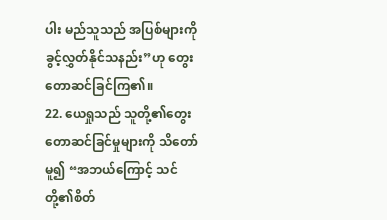ပါး မည်သူသည် အပြစ်များကိုခွင့်လွှတ်နိုင်သနည်း”ဟု တွေးတောဆင်ခြင်ကြ၏။
22. ယေရှုသည် သူတို့၏တွေးတောဆင်ခြင်မှုများကို သိတော်မူ၍ “အဘယ်ကြောင့် သင်တို့၏စိတ်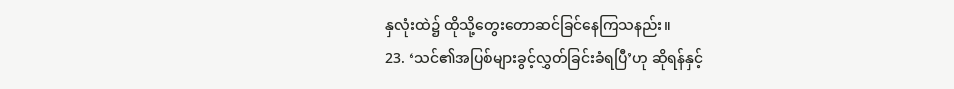နှလုံးထဲ၌ ထိုသို့တွေးတောဆင်ခြင်နေကြသနည်း။
23. ‘သင်၏အပြစ်များခွင့်လွှတ်ခြင်းခံရပြီ’ဟု ဆိုရန်နှင့်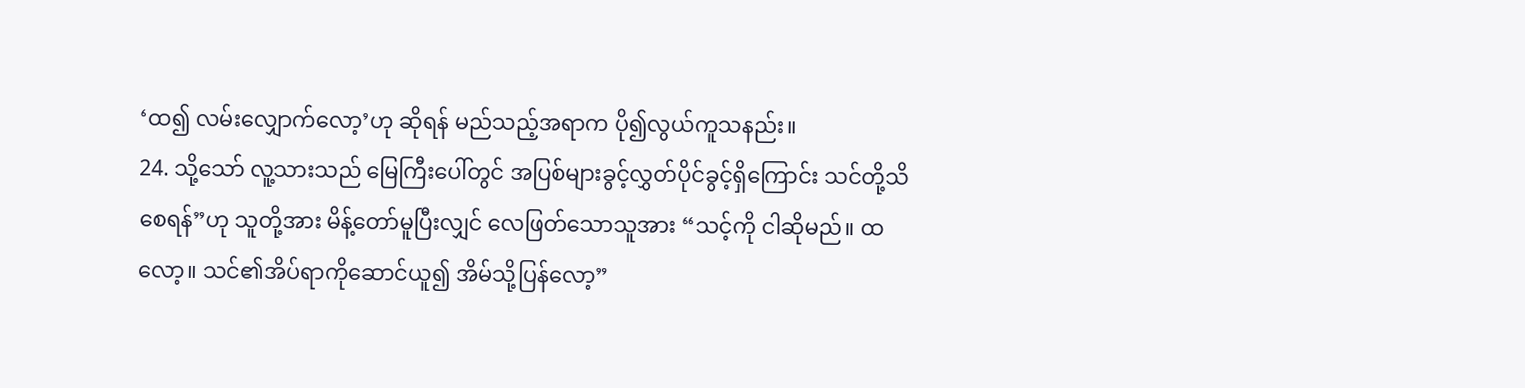‘ထ၍ လမ်းလျှောက်လော့’ဟု ဆိုရန် မည်သည့်အရာက ပို၍လွယ်ကူသနည်း။
24. သို့သော် လူ့သားသည် မြေကြီးပေါ်တွင် အပြစ်များခွင့်လွှတ်ပိုင်ခွင့်ရှိကြောင်း သင်တို့သိစေရန်”ဟု သူတို့အား မိန့်တော်မူပြီးလျှင် လေဖြတ်သောသူအား “သင့်ကို ငါဆိုမည်။ ထလော့။ သင်၏အိပ်ရာကိုဆောင်ယူ၍ အိမ်သို့ပြန်လော့”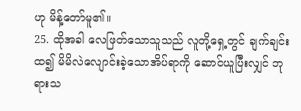ဟု မိန့်တော်မူ၏။
25. ထိုအခါ လေဖြတ်သောသူသည် လူတို့ရှေ့တွင် ချက်ချင်းထ၍ မိမိလဲလျောင်းခဲ့သောအိပ်ရာကို ဆောင်ယူပြီးလျှင် ဘုရားသ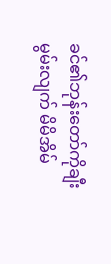ခင်၏ဘုန်းတော်ကိုချီးမွမ်းလျက် မိမိအိမ်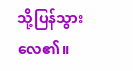သို့ပြန်သွားလေ၏။